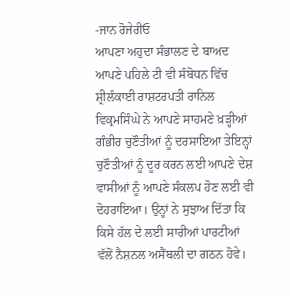-ਜਾਨ ਰੋਜੇਰੀਓ
ਆਪਣਾ ਅਹੁਦਾ ਸੰਭਾਲਣ ਦੇ ਬਾਅਦ ਆਪਣੇ ਪਹਿਲੇ ਟੀ ਵੀ ਸੰਬੋਧਨ ਵਿੱਚ ਸ਼੍ਰੀਲੰਕਾਈ ਰਾਸ਼ਟਰਪਤੀ ਰਾਨਿਲ ਵਿਕ੍ਰਮਸਿੰਘੇ ਨੇ ਆਪਣੇ ਸਾਹਮਣੇ ਖ਼ੜ੍ਹੀਆਂ ਗੰਭੀਰ ਚੁਣੌਤੀਆਂ ਨੂੰ ਦਰਸਾਇਆ ਤੇਇਨ੍ਹਾਂ ਚੁਣੌਤੀਆਂ ਨੂੰ ਦੂਰ ਕਰਨ ਲਈ ਆਪਣੇ ਦੇਸ਼ ਵਾਸੀਆਂ ਨੂੰ ਆਪਣੇ ਸੰਕਲਪ ਹੋਣ ਲਈ ਵੀ ਦੋਹਰਾਇਆ। ਉਨ੍ਹਾਂ ਨੇ ਸੁਝਾਅ ਦਿੱਤਾ ਕਿ ਕਿਸੇ ਹੱਲ ਦੇ ਲਈ ਸਾਰੀਆਂ ਪਾਰਟੀਆਂ ਵੱਲੋਂ ਨੈਸ਼ਨਲ ਅਸੈਂਬਲੀ ਦਾ ਗਠਨ ਹੋਵੇ।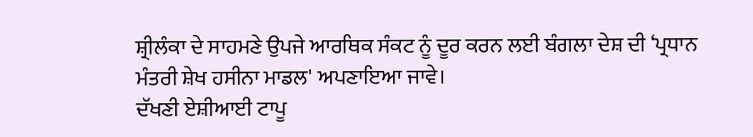ਸ਼੍ਰੀਲੰਕਾ ਦੇ ਸਾਹਮਣੇ ਉਪਜੇ ਆਰਥਿਕ ਸੰਕਟ ਨੂੰ ਦੂਰ ਕਰਨ ਲਈ ਬੰਗਲਾ ਦੇਸ਼ ਦੀ ‘ਪ੍ਰਧਾਨ ਮੰਤਰੀ ਸ਼ੇਖ ਹਸੀਨਾ ਮਾਡਲ' ਅਪਣਾਇਆ ਜਾਵੇ।
ਦੱਖਣੀ ਏਸ਼ੀਆਈ ਟਾਪੂ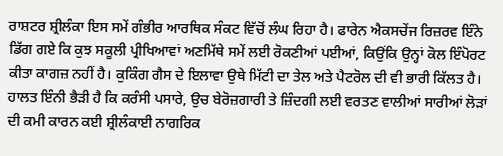ਰਾਸ਼ਟਰ ਸ਼੍ਰੀਲੰਕਾ ਇਸ ਸਮੇਂ ਗੰਭੀਰ ਆਰਥਿਕ ਸੰਕਟ ਵਿੱਚੋਂ ਲੰਘ ਰਿਹਾ ਹੈ। ਫਾਰੇਨ ਐਕਸਚੇਂਜ ਰਿਜ਼ਰਵ ਇੰਨੇ ਡਿੱਗ ਗਏ ਕਿ ਕੁਝ ਸਕੂਲੀ ਪ੍ਰੀਖਿਆਵਾਂ ਅਣਮਿੱਥੇ ਸਮੇਂ ਲਈ ਰੋਕਣੀਆਂ ਪਈਆਂ, ਕਿਉਂਕਿ ਉਨ੍ਹਾਂ ਕੋਲ ਇੰਪੋਰਟ ਕੀਤਾ ਕਾਗਜ਼ ਨਹੀਂ ਹੈ। ਕੁਕਿੰਗ ਗੈਸ ਦੇ ਇਲਾਵਾ ਉਥੇ ਮਿੱਟੀ ਦਾ ਤੇਲ ਅਤੇ ਪੈਟਰੋਲ ਦੀ ਵੀ ਭਾਰੀ ਕਿੱਲਤ ਹੈ। ਹਾਲਤ ਇੰਨੀ ਭੈੜੀ ਹੈ ਕਿ ਕਰੰਸੀ ਪਸਾਰੇ, ਉਚ ਬੇਰੋਜ਼ਗਾਰੀ ਤੇ ਜ਼ਿੰਦਗੀ ਲਈ ਵਰਤਣ ਵਾਲੀਆਂ ਸਾਰੀਆਂ ਲੋੜਾਂ ਦੀ ਕਮੀ ਕਾਰਨ ਕਈ ਸ਼੍ਰੀਲੰਕਾਈ ਨਾਗਰਿਕ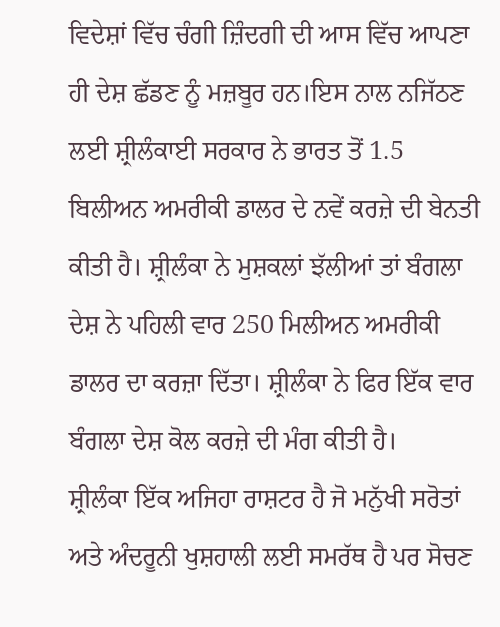ਵਿਦੇਸ਼ਾਂ ਵਿੱਚ ਚੰਗੀ ਜ਼ਿੰਦਗੀ ਦੀ ਆਸ ਵਿੱਚ ਆਪਣਾ ਹੀ ਦੇਸ਼ ਛੱਡਣ ਨੂੰ ਮਜ਼ਬੂਰ ਹਨ।ਇਸ ਨਾਲ ਨਜਿੱਠਣ ਲਈ ਸ਼੍ਰੀਲੰਕਾਈ ਸਰਕਾਰ ਨੇ ਭਾਰਤ ਤੋਂ 1.5 ਬਿਲੀਅਨ ਅਮਰੀਕੀ ਡਾਲਰ ਦੇ ਨਵੇਂ ਕਰਜ਼ੇ ਦੀ ਬੇਨਤੀ ਕੀਤੀ ਹੈ। ਸ਼੍ਰੀਲੰਕਾ ਨੇ ਮੁਸ਼ਕਲਾਂ ਝੱਲੀਆਂ ਤਾਂ ਬੰਗਲਾ ਦੇਸ਼ ਨੇ ਪਹਿਲੀ ਵਾਰ 250 ਮਿਲੀਅਨ ਅਮਰੀਕੀ ਡਾਲਰ ਦਾ ਕਰਜ਼ਾ ਦਿੱਤਾ। ਸ਼੍ਰੀਲੰਕਾ ਨੇ ਫਿਰ ਇੱਕ ਵਾਰ ਬੰਗਲਾ ਦੇਸ਼ ਕੋਲ ਕਰਜ਼ੇ ਦੀ ਮੰਗ ਕੀਤੀ ਹੈ।
ਸ਼੍ਰੀਲੰਕਾ ਇੱਕ ਅਜਿਹਾ ਰਾਸ਼ਟਰ ਹੈ ਜੋ ਮਨੁੱਖੀ ਸਰੋਤਾਂ ਅਤੇ ਅੰਦਰੂਨੀ ਖੁਸ਼ਹਾਲੀ ਲਈ ਸਮਰੱਥ ਹੈ ਪਰ ਸੋਚਣ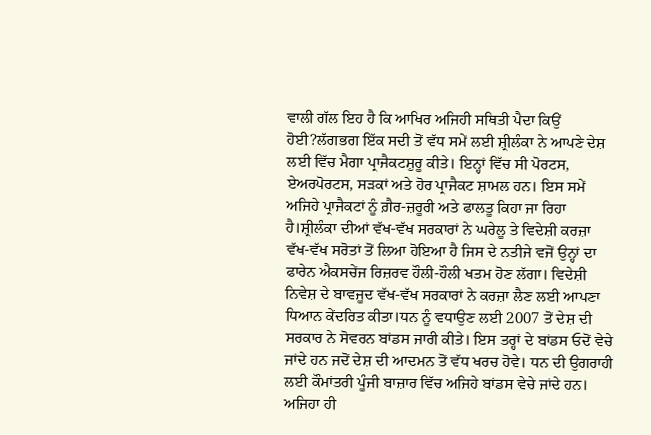ਵਾਲੀ ਗੱਲ ਇਹ ਹੈ ਕਿ ਆਖਿਰ ਅਜਿਹੀ ਸਥਿਤੀ ਪੈਦਾ ਕਿਉਂ ਹੋਈ?ਲੱਗਭਗ ਇੱਕ ਸਦੀ ਤੋਂ ਵੱਧ ਸਮੇਂ ਲਈ ਸ਼੍ਰੀਲੰਕਾ ਨੇ ਆਪਣੇ ਦੇਸ਼ ਲਈ ਵਿੱਚ ਮੈਗਾ ਪ੍ਰਾਜੈਕਟਸ਼ੁਰੂ ਕੀਤੇ। ਇਨ੍ਹਾਂ ਵਿੱਚ ਸੀ ਪੋਰਟਸ, ਏਅਰਪੋਰਟਸ, ਸੜਕਾਂ ਅਤੇ ਹੋਰ ਪ੍ਰਾਜੈਕਟ ਸ਼ਾਮਲ ਹਨ। ਇਸ ਸਮੇਂ ਅਜਿਹੇ ਪ੍ਰਾਜੈਕਟਾਂ ਨੂੰ ਗ਼ੈਰ-ਜ਼ਰੂਰੀ ਅਤੇ ਫਾਲਤੂ ਕਿਹਾ ਜਾ ਰਿਹਾ ਹੈ।ਸ਼੍ਰੀਲੰਕਾ ਦੀਆਂ ਵੱਖ-ਵੱਖ ਸਰਕਾਰਾਂ ਨੇ ਘਰੇਲੂ ਤੇ ਵਿਦੇਸ਼ੀ ਕਰਜ਼ਾ ਵੱਖ-ਵੱਖ ਸਰੋਤਾਂ ਤੋਂ ਲਿਆ ਹੋਇਆ ਹੈ ਜਿਸ ਦੇ ਨਤੀਜੇ ਵਜੋਂ ਉਨ੍ਹਾਂ ਦਾ ਫਾਰੇਨ ਐਕਸਚੇਂਜ ਰਿਜ਼ਰਵ ਹੌਲੀ-ਹੌਲੀ ਖਤਮ ਹੋਣ ਲੱਗਾ। ਵਿਦੇਸ਼ੀ ਨਿਵੇਸ਼ ਦੇ ਬਾਵਜੂਦ ਵੱਖ-ਵੱਖ ਸਰਕਾਰਾਂ ਨੇ ਕਰਜ਼ਾ ਲੈਣ ਲਈ ਆਪਣਾ ਧਿਆਨ ਕੇਂਦਰਿਤ ਕੀਤਾ।ਧਨ ਨੂੰ ਵਧਾਉਣ ਲਈ 2007 ਤੋਂ ਦੇਸ਼ ਦੀ ਸਰਕਾਰ ਨੇ ਸੋਵਰਨ ਬਾਂਡਸ ਜਾਰੀ ਕੀਤੇ। ਇਸ ਤਰ੍ਹਾਂ ਦੇ ਬਾਂਡਸ ਓਦੋਂ ਵੇਚੇ ਜਾਂਦੇ ਹਨ ਜਦੋਂ ਦੇਸ਼ ਦੀ ਆਦਮਨ ਤੋਂ ਵੱਧ ਖਰਚ ਹੋਵੇ। ਧਨ ਦੀ ਉਗਰਾਹੀ ਲਈ ਕੌਮਾਂਤਰੀ ਪੂੰਜੀ ਬਾਜ਼ਾਰ ਵਿੱਚ ਅਜਿਹੇ ਬਾਂਡਸ ਵੇਚੇ ਜਾਂਦੇ ਹਨ। ਅਜਿਹਾ ਹੀ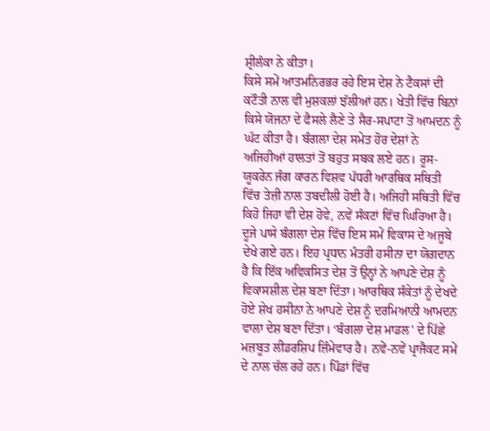ਸ਼੍ਰੀਲੰਕਾ ਨੇ ਕੀਤਾ।
ਕਿਸੇ ਸਮੇਂ ਆਤਮਨਿਰਭਰ ਰਹੇ ਇਸ ਦੇਸ਼ ਨੇ ਟੈਕਸਾਂ ਦੀ ਕਟੌਤੀ ਨਾਲ ਵੀ ਮੁਸ਼ਕਲਾਂ ਝੱਲੀਆਂ ਹਨ। ਖੇਤੀ ਵਿੱਚ ਬਿਨਾਂ ਕਿਸੇ ਯੋਜਨਾ ਦੇ ਫੈਸਲੇ ਲੈਣੇ ਤੇ ਸੈਰ-ਸਪਾਟਾ ਤੋਂ ਆਮਦਨ ਨੂੰ ਘੱਟ ਕੀਤਾ ਹੈ। ਬੰਗਲਾ ਦੇਸ਼ ਸਮੇਤ ਹੋਰ ਦੇਸ਼ਾਂ ਨੇ ਅਜਿਹੀਆਂ ਹਾਲਤਾਂ ਤੋਂ ਬਹੁਤ ਸਬਕ ਲਏ ਹਨ। ਰੂਸ-ਯੂਕਰੇਨ ਜੰਗ ਕਾਰਨ ਵਿਸ਼ਵ ਪੱਧਰੀ ਆਰਥਿਕ ਸਥਿਤੀ ਵਿੱਚ ਤੇਜ਼ੀ ਨਾਲ ਤਬਦੀਲੀ ਹੋਈ ਹੈ। ਅਜਿਹੀ ਸਥਿਤੀ ਵਿੱਚ ਕਿਹੋ ਜਿਹਾ ਵੀ ਦੇਸ਼ ਹੋਵੇ, ਨਵੇਂ ਸੰਕਟਾਂ ਵਿੱਚ ਘਿਰਿਆ ਹੈ।
ਦੂਜੇ ਪਾਸੇ ਬੰਗਲਾ ਦੇਸ਼ ਵਿੱਚ ਇਸ ਸਮੇਂ ਵਿਕਾਸ ਦੇ ਅਜੂਬੇ ਦੇਖੇ ਗਏ ਹਨ। ਇਹ ਪ੍ਰਧਾਨ ਮੰਤਰੀ ਹਸੀਨਾ ਦਾ ਯੋਗਦਾਨ ਹੈ ਕਿ ਇੱਕ ਅਵਿਕਸਿਤ ਦੇਸ਼ ਤੋਂ ਉਨ੍ਹਾਂ ਨੇ ਆਪਣੇ ਦੇਸ਼ ਨੂੰ ਵਿਕਾਸਸ਼ੀਲ ਦੇਸ਼ ਬਣਾ ਦਿੱਤਾ। ਆਰਥਿਕ ਸੰਕੇਤਾਂ ਨੂੰ ਦੇਖਦੇ ਹੋਏ ਸ਼ੇਖ ਹਸੀਨਾ ਨੇ ਆਪਣੇ ਦੇਸ਼ ਨੂੰ ਦਰਮਿਆਨੀ ਆਮਦਨ ਵਾਲਾ ਦੇਸ਼ ਬਣਾ ਦਿੱਤਾ। ‘ਬੰਗਲਾ ਦੇਸ਼ ਮਾਡਲ' ਦੇ ਪਿੱਛੇ ਮਜ਼ਬੂਤ ਲੀਡਰਸ਼ਿਪ ਜ਼ਿੰਮੇਵਾਰ ਹੈ। ਨਵੇਂ-ਨਵੇਂ ਪ੍ਰਾਜੈਕਟ ਸਮੇਂ ਦੇ ਨਾਲ ਚੱਲ ਰਹੇ ਹਨ। ਪਿੰਡਾਂ ਵਿੱਚ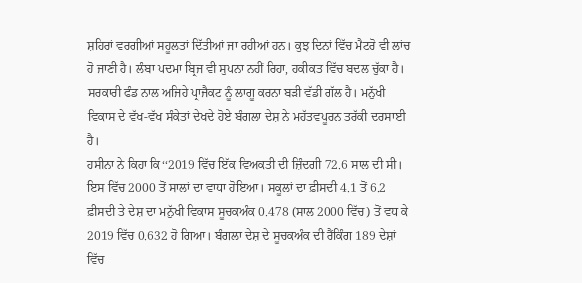ਸ਼ਹਿਰਾਂ ਵਰਗੀਆਂ ਸਹੂਲਤਾਂ ਦਿੱਤੀਆਂ ਜਾ ਰਹੀਆਂ ਹਨ। ਕੁਝ ਦਿਨਾਂ ਵਿੱਚ ਮੈਟਰੋ ਵੀ ਲਾਂਚ ਹੋ ਜਾਣੀ ਹੈ। ਲੰਬਾ ਪਦਮਾ ਬ੍ਰਿਜ ਵੀ ਸੁਪਨਾ ਨਹੀਂ ਰਿਹਾ, ਹਕੀਕਤ ਵਿੱਚ ਬਦਲ ਚੁੱਕਾ ਹੈ। ਸਰਕਾਰੀ ਫੰਡ ਨਾਲ ਅਜਿਹੇ ਪ੍ਰਾਜੈਕਟ ਨੂੰ ਲਾਗੂ ਕਰਨਾ ਬੜੀ ਵੱਡੀ ਗੱਲ ਹੈ। ਮਨੁੱਖੀ ਵਿਕਾਸ ਦੇ ਵੱਖ-ਵੱਖ ਸੰਕੇਤਾਂ ਦੇਖਦੇ ਹੋਏ ਬੰਗਲਾ ਦੇਸ਼ ਨੇ ਮਹੱਤਵਪੂਰਨ ਤਰੱਕੀ ਦਰਸਾਈ ਹੈ।
ਹਸੀਨਾ ਨੇ ਕਿਹਾ ਕਿ‘‘2019 ਵਿੱਚ ਇੱਕ ਵਿਅਕਤੀ ਦੀ ਜ਼ਿੰਦਗੀ 72.6 ਸਾਲ ਦੀ ਸੀ। ਇਸ ਵਿੱਚ 2000 ਤੋਂ ਸਾਲਾਂ ਦਾ ਵਾਧਾ ਹੋਇਆ। ਸਕੂਲਾਂ ਦਾ ਫ਼ੀਸਦੀ 4.1 ਤੋਂ 6.2 ਫ਼ੀਸਦੀ ਤੇ ਦੇਸ਼ ਦਾ ਮਨੁੱਖੀ ਵਿਕਾਸ ਸੂਚਕਅੰਕ 0.478 (ਸਾਲ 2000 ਵਿੱਚ) ਤੋਂ ਵਧ ਕੇ 2019 ਵਿੱਚ 0.632 ਹੋ ਗਿਆ। ਬੰਗਲਾ ਦੇਸ਼ ਦੇ ਸੂਚਕਅੰਕ ਦੀ ਰੈਂਕਿੰਗ 189 ਦੇਸ਼ਾਂ ਵਿੱਚ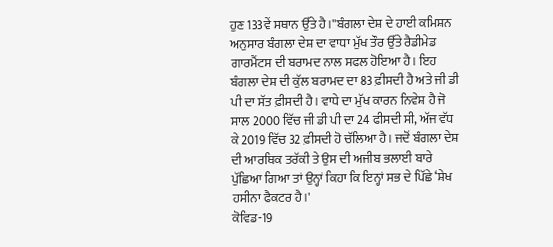ਹੁਣ 133ਵੇਂ ਸਥਾਨ ਉੱਤੇ ਹੈ।''ਬੰਗਲਾ ਦੇਸ਼ ਦੇ ਹਾਈ ਕਮਿਸ਼ਨ ਅਨੁਸਾਰ ਬੰਗਲਾ ਦੇਸ਼ ਦਾ ਵਾਧਾ ਮੁੱਖ ਤੌਰ ਉੱਤੇ ਰੈਡੀਮੇਡ ਗਾਰਮੈਂਟਸ ਦੀ ਬਰਾਮਦ ਨਾਲ ਸਫਲ ਹੋਇਆ ਹੈ। ਇਹ ਬੰਗਲਾ ਦੇਸ਼ ਦੀ ਕੁੱਲ ਬਰਾਮਦ ਦਾ 83 ਫ਼ੀਸਦੀ ਹੈ ਅਤੇ ਜੀ ਡੀ ਪੀ ਦਾ ਸੱਤ ਫ਼ੀਸਦੀ ਹੈ। ਵਾਧੇ ਦਾ ਮੁੱਖ ਕਾਰਨ ਨਿਵੇਸ਼ ਹੈ ਜੋ ਸਾਲ 2000 ਵਿੱਚ ਜੀ ਡੀ ਪੀ ਦਾ 24 ਫੀਸਦੀ ਸੀ, ਅੱਜ ਵੱਧ ਕੇ 2019 ਵਿੱਚ 32 ਫ਼ੀਸਦੀ ਹੋ ਚੱਲਿਆ ਹੈ। ਜਦੋਂ ਬੰਗਲਾ ਦੇਸ਼ ਦੀ ਆਰਥਿਕ ਤਰੱਕੀ ਤੇ ਉਸ ਦੀ ਅਜੀਬ ਭਲਾਈ ਬਾਰੇ ਪੁੱਛਿਆ ਗਿਆ ਤਾਂ ਉਨ੍ਹਾਂ ਕਿਹਾ ਕਿ ਇਨ੍ਹਾਂ ਸਭ ਦੇ ਪਿੱਛੇ ‘ਸ਼ੇਖ ਹਸੀਨਾ ਫੈਕਟਰ ਹੈ।'
ਕੋਵਿਡ-19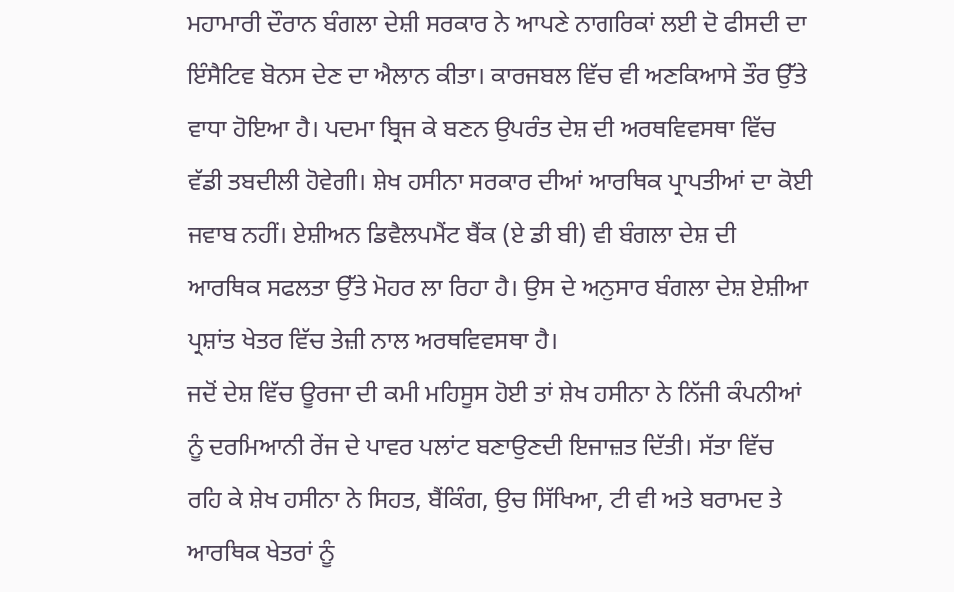ਮਹਾਮਾਰੀ ਦੌਰਾਨ ਬੰਗਲਾ ਦੇਸ਼ੀ ਸਰਕਾਰ ਨੇ ਆਪਣੇ ਨਾਗਰਿਕਾਂ ਲਈ ਦੋ ਫੀਸਦੀ ਦਾ ਇੰਸੈਟਿਵ ਬੋਨਸ ਦੇਣ ਦਾ ਐਲਾਨ ਕੀਤਾ। ਕਾਰਜਬਲ ਵਿੱਚ ਵੀ ਅਣਕਿਆਸੇ ਤੌਰ ਉੱਤੇ ਵਾਧਾ ਹੋਇਆ ਹੈ। ਪਦਮਾ ਬ੍ਰਿਜ ਕੇ ਬਣਨ ਉਪਰੰਤ ਦੇਸ਼ ਦੀ ਅਰਥਵਿਵਸਥਾ ਵਿੱਚ ਵੱਡੀ ਤਬਦੀਲੀ ਹੋਵੇਗੀ। ਸ਼ੇਖ ਹਸੀਨਾ ਸਰਕਾਰ ਦੀਆਂ ਆਰਥਿਕ ਪ੍ਰਾਪਤੀਆਂ ਦਾ ਕੋਈ ਜਵਾਬ ਨਹੀਂ। ਏਸ਼ੀਅਨ ਡਿਵੈਲਪਮੈਂਟ ਬੈਂਕ (ਏ ਡੀ ਬੀ) ਵੀ ਬੰਗਲਾ ਦੇਸ਼ ਦੀ ਆਰਥਿਕ ਸਫਲਤਾ ਉੱਤੇ ਮੋਹਰ ਲਾ ਰਿਹਾ ਹੈ। ਉਸ ਦੇ ਅਨੁਸਾਰ ਬੰਗਲਾ ਦੇਸ਼ ਏਸ਼ੀਆ ਪ੍ਰਸ਼ਾਂਤ ਖੇਤਰ ਵਿੱਚ ਤੇਜ਼ੀ ਨਾਲ ਅਰਥਵਿਵਸਥਾ ਹੈ।
ਜਦੋਂ ਦੇਸ਼ ਵਿੱਚ ਊਰਜਾ ਦੀ ਕਮੀ ਮਹਿਸੂਸ ਹੋਈ ਤਾਂ ਸ਼ੇਖ ਹਸੀਨਾ ਨੇ ਨਿੱਜੀ ਕੰਪਨੀਆਂ ਨੂੰ ਦਰਮਿਆਨੀ ਰੇਂਜ ਦੇ ਪਾਵਰ ਪਲਾਂਟ ਬਣਾਉਣਦੀ ਇਜਾਜ਼ਤ ਦਿੱਤੀ। ਸੱਤਾ ਵਿੱਚ ਰਹਿ ਕੇ ਸ਼ੇਖ ਹਸੀਨਾ ਨੇ ਸਿਹਤ, ਬੈਂਕਿੰਗ, ਉਚ ਸਿੱਖਿਆ, ਟੀ ਵੀ ਅਤੇ ਬਰਾਮਦ ਤੇ ਆਰਥਿਕ ਖੇਤਰਾਂ ਨੂੰ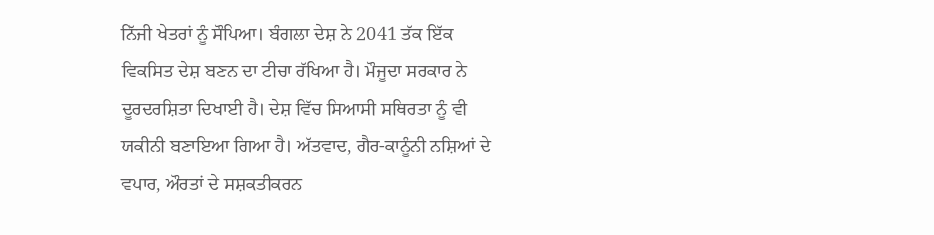ਨਿੱਜੀ ਖੇਤਰਾਂ ਨੂੰ ਸੌਪਿਆ। ਬੰਗਲਾ ਦੇਸ਼ ਨੇ 2041 ਤੱਕ ਇੱਕ ਵਿਕਸਿਤ ਦੇਸ਼ ਬਣਨ ਦਾ ਟੀਚਾ ਰੱਖਿਆ ਹੈ। ਮੌਜੂਦਾ ਸਰਕਾਰ ਨੇ ਦੂਰਦਰਸ਼ਿਤਾ ਦਿਖਾਈ ਹੈ। ਦੇਸ਼ ਵਿੱਚ ਸਿਆਸੀ ਸਥਿਰਤਾ ਨੂੰ ਵੀ ਯਕੀਨੀ ਬਣਾਇਆ ਗਿਆ ਹੈ। ਅੱਤਵਾਦ, ਗੈਰ-ਕਾਨੂੰਨੀ ਨਸ਼ਿਆਂ ਦੇ ਵਪਾਰ, ਔਰਤਾਂ ਦੇ ਸਸ਼ਕਤੀਕਰਨ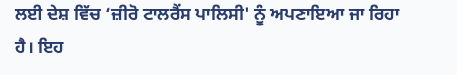ਲਈ ਦੇਸ਼ ਵਿੱਚ ‘ਜ਼ੀਰੋ ਟਾਲਰੈਂਸ ਪਾਲਿਸੀ' ਨੂੰ ਅਪਣਾਇਆ ਜਾ ਰਿਹਾ ਹੈ। ਇਹ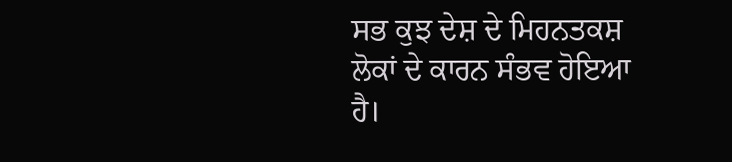ਸਭ ਕੁਝ ਦੇਸ਼ ਦੇ ਮਿਹਨਤਕਸ਼ ਲੋਕਾਂ ਦੇ ਕਾਰਨ ਸੰਭਵ ਹੋਇਆ ਹੈ।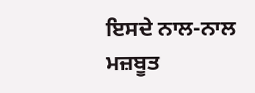ਇਸਦੇ ਨਾਲ-ਨਾਲ ਮਜ਼ਬੂਤ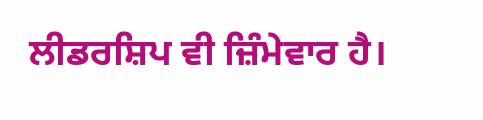ਲੀਡਰਸ਼ਿਪ ਵੀ ਜ਼ਿੰਮੇਵਾਰ ਹੈ।